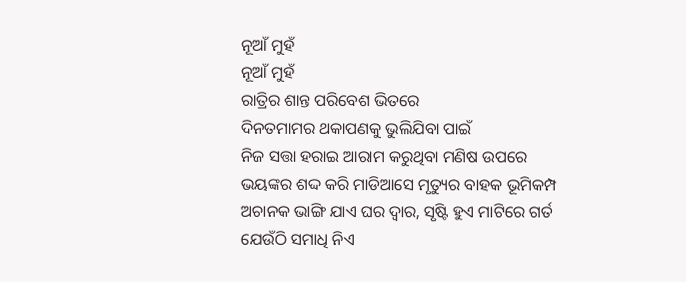ନୂଆଁ ମୁହଁ
ନୂଆଁ ମୁହଁ
ରାତ୍ରିର ଶାନ୍ତ ପରିବେଶ ଭିତରେ
ଦିନତମାମର ଥକାପଣକୁ ଭୁଲିଯିବା ପାଇଁ
ନିଜ ସତ୍ତା ହରାଇ ଆରାମ କରୁଥିବା ମଣିଷ ଉପରେ
ଭୟଙ୍କର ଶଦ୍ଦ କରି ମାଡିଆସେ ମୃତ୍ୟୁର ବାହକ ଭୂମିକମ୍ପ
ଅଚାନକ ଭାଙ୍ଗି ଯାଏ ଘର ଦ୍ବାର, ସୃଷ୍ଟି ହୁଏ ମାଟିରେ ଗର୍ତ
ଯେଉଁଠି ସମାଧି ନିଏ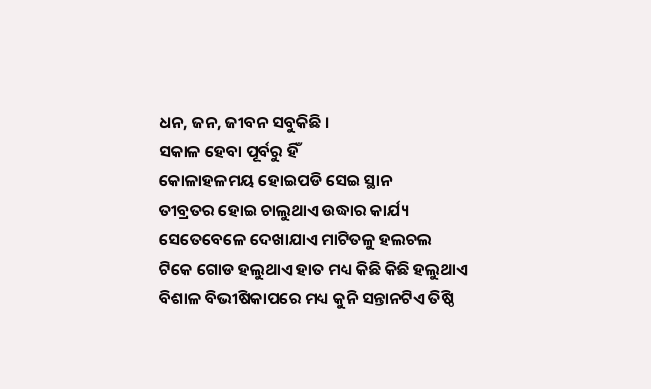ଧନ, ଜନ, ଜୀବନ ସବୁକିଛି ।
ସକାଳ ହେବା ପୂର୍ବରୁ ହିଁ
କୋଳାହଳମୟ ହୋଇପଡି ସେଇ ସ୍ଥାନ
ତୀବ୍ରତର ହୋଇ ଚାଲୁଥାଏ ଉଦ୍ଧାର କାର୍ଯ୍ୟ
ସେତେବେଳେ ଦେଖାଯାଏ ମାଟିତଳୁ ହଲଚଲ
ଟିକେ ଗୋଡ ହଲୁଥାଏ ହାତ ମଧ୍ୟ କିଛି କିଛି ହଲୁଥାଏ
ବିଶାଳ ବିଭୀଷିକାପରେ ମଧ୍ୟ କୁନି ସନ୍ତାନଟିଏ ତିଷ୍ଠି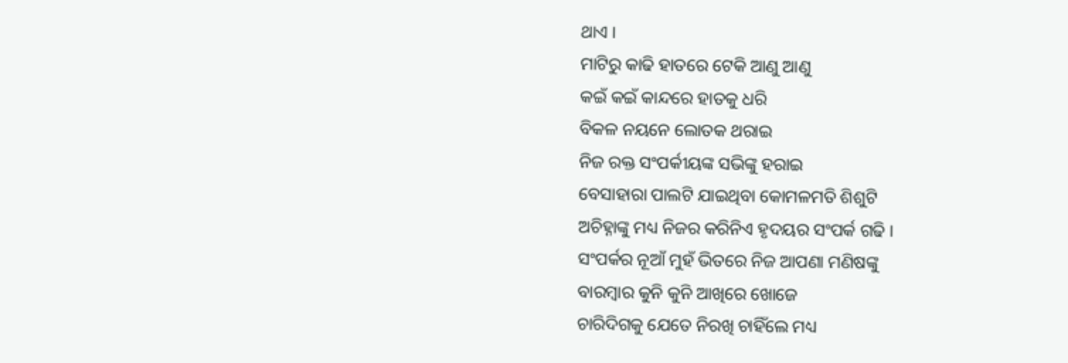ଥାଏ ।
ମାଟିରୁ କାଢି ହାତରେ ଟେକି ଆଣୁ ଆଣୁ
କଇଁ କଇଁ କାନ୍ଦରେ ହାତକୁ ଧରି
ବିକଳ ନୟନେ ଲୋତକ ଥରାଇ
ନିଜ ରକ୍ତ ସଂପର୍କୀୟଙ୍କ ସଭିଙ୍କୁ ହରାଇ
ବେସାହାରା ପାଲଟି ଯାଇଥିବା କୋମଳମତି ଶିଶୁଟି
ଅଚିହ୍ନାଙ୍କୁ ମଧ୍ୟ ନିଜର କରିନିଏ ହୃଦୟର ସଂପର୍କ ଗଢି ।
ସଂପର୍କର ନୂଆଁ ମୁହଁ ଭିତରେ ନିଜ ଆପଣା ମଣିଷଙ୍କୁ
ବାରମ୍ବାର କୁନି କୁନି ଆଖିରେ ଖୋଜେ
ଚାରିଦିଗକୁ ଯେତେ ନିରଖି ଚାହିଁଲେ ମଧ୍ୟ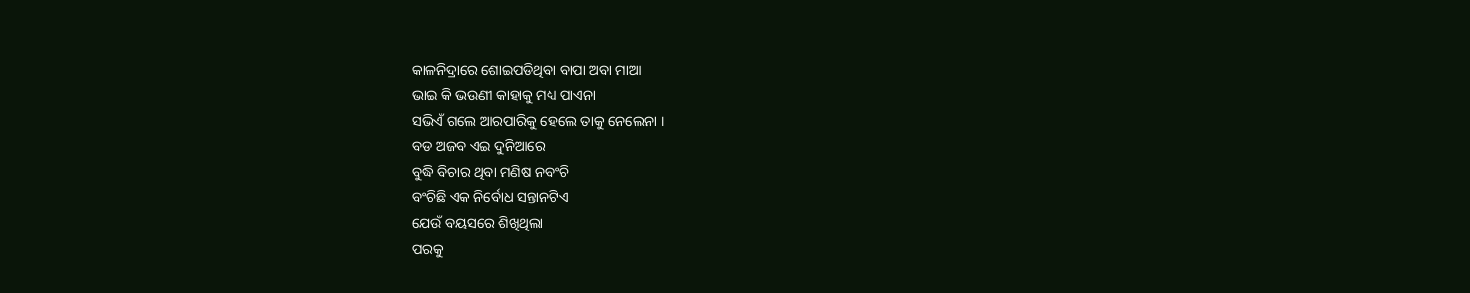କାଳନିଦ୍ରାରେ ଶୋଇପଡିଥିବା ବାପା ଅବା ମାଆ
ଭାଇ କି ଭଉଣୀ କାହାକୁ ମଧ୍ୟ ପାଏନା
ସଭିଏଁ ଗଲେ ଆରପାରିକୁ ହେଲେ ତାକୁ ନେଲେନା ।
ବଡ ଅଜବ ଏଇ ଦୁନିଆରେ
ବୁଦ୍ଧି ବିଚାର ଥିବା ମଣିଷ ନବଂଚି
ବଂଚିଛି ଏକ ନିର୍ବୋଧ ସନ୍ତାନଟିଏ
ଯେଉଁ ବୟସରେ ଶିଖିଥିଲା
ପରକୁ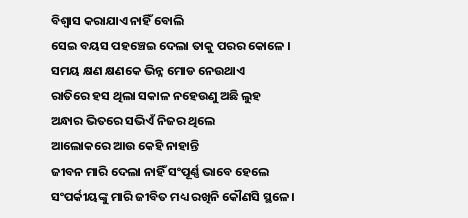ବିଶ୍ବାସ କରାଯାଏ ନାହିଁ ବୋଲି
ସେଇ ବୟସ ପହଞ୍ଚେଇ ଦେଲା ତାକୁ ପରର କୋଳେ ।
ସମୟ କ୍ଷଣ କ୍ଷଣକେ ଭିନ୍ନ ମୋଡ ନେଉଥାଏ
ରାତିରେ ହସ ଥିଲା ସକାଳ ନହେଉଣୁ ଅଛି ଲୁହ
ଅନ୍ଧାର ଭିତରେ ସଭିଏଁ ନିଜର ଥିଲେ
ଆଲୋକରେ ଆଉ କେହି ନାହାନ୍ତି
ଜୀବନ ମାରି ଦେଲା ନାହିଁ ସଂପୂର୍ଣ୍ଣ ଭାବେ ହେଲେ
ସଂପର୍କୀୟଙ୍କୁ ମାରି ଜୀବିତ ମଧ୍ୟ ରଖିନି କୌଣସି ସ୍ଥଳେ ।